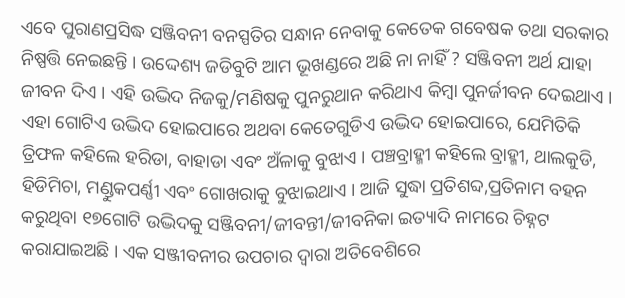ଏବେ ପୁରାଣପ୍ରସିଦ୍ଧ ସଞ୍ଜିବନୀ ବନସ୍ପତିର ସନ୍ଧାନ ନେବାକୁ କେତେକ ଗବେଷକ ତଥା ସରକାର ନିଷ୍ପତ୍ତି ନେଇଛନ୍ତି । ଉଦ୍ଦେଶ୍ୟ ଜଡିବୁଟି ଆମ ଭୂଖଣ୍ଡରେ ଅଛି ନା ନାହିଁ ? ସଞ୍ଜିବନୀ ଅର୍ଥ ଯାହା ଜୀବନ ଦିଏ । ଏହି ଉଦ୍ଭିଦ ନିଜକୁ/ମଣିଷକୁ ପୁନରୁଥାନ କରିଥାଏ କିମ୍ବା ପୁନର୍ଜୀବନ ଦେଇଥାଏ । ଏହା ଗୋଟିଏ ଉଦ୍ଭିଦ ହୋଇପାରେ ଅଥବା କେତେଗୁଡିଏ ଉଦ୍ଭିଦ ହୋଇପାରେ, ଯେମିତିକି ତ୍ରିଫଳ କହିଲେ ହରିଡା, ବାହାଡା ଏବଂ ଅଁଳାକୁ ବୁଝାଏ । ପଞ୍ଚବ୍ରାହ୍ମୀ କହିଲେ ବ୍ରାହ୍ମୀ, ଥାଲକୁଡି, ହିଡିମିଚା, ମଣ୍ଡୁକପର୍ଣ୍ଣୀ ଏବଂ ଗୋଖରାକୁ ବୁଝାଇଥାଏ । ଆଜି ସୁଦ୍ଧା ପ୍ରତିଶବ୍ଦ,ପ୍ରତିନାମ ବହନ କରୁଥିବା ୧୭ଗୋଟି ଉଦ୍ଭିଦକୁ ସଞ୍ଜିବନୀ/ଜୀବନ୍ତୀ/ଜୀବନିକା ଇତ୍ୟାଦି ନାମରେ ଚିହ୍ନଟ କରାଯାଇଅଛି । ଏକ ସଞ୍ଜୀବନୀର ଉପଚାର ଦ୍ଵାରା ଅତିବେଶିରେ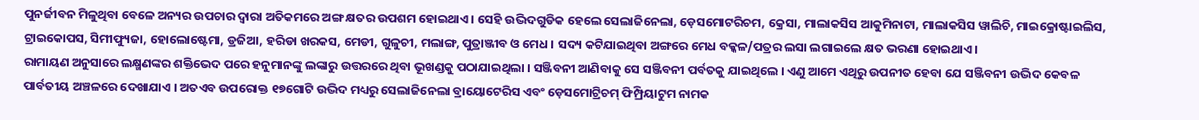ପୁନର୍ଜୀବନ ମିଳୁଥିବା ବେଳେ ଅନ୍ୟର ଉପଚାର ଦ୍ଵାରା ଅତିକମରେ ଅଙ୍ଗ କ୍ଷତର ଉପଶମ ହୋଇଥାଏ । ସେହି ଉଦ୍ଭିଦଗୁଡିକ ହେଲେ ସେଲାଜିନେଲା, ଡ଼େସମୋଟରିଚମ, କ୍ରେସା, ମାଲାକସିସ ଆକୁମିନାଟା, ମାଲାକସିସ ୱାଲିଚି, ମାଇକ୍ରୋଷ୍ଟାଇଲିସ, ଟ୍ରାଇକୋପସ, ସିମୀଫ୍ୟୁଜା, ହୋଲୋଷ୍ଟେମା, ଡ୍ରଜିଆ, ହରିଡା ଖରକସ, ମେଡୀ, ଗୁଳୁଚୀ, ମଲାଙ୍ଗ, ପୁତ୍ରାଞ୍ଜୀବ ଓ ମେଧ । ସଦ୍ୟ କଟିଯାଇଥିବା ଅଙ୍ଗରେ ମେଧ ବକ୍କଳ/ପତ୍ରର ଲସା ଲଗାଇଲେ କ୍ଷତ ଭରଣା ହୋଇଥାଏ ।
ରାମାୟଣ ଅନୁସାରେ ଲକ୍ଷ୍ମଣଙ୍କର ଶକ୍ତିଭେଦ ପରେ ହନୁମାନଙ୍କୁ ଲଙ୍କାରୁ ଉତ୍ତରରେ ଥିବା ଭୂଖଣ୍ଡକୁ ପଠାଯାଇଥିଲା । ସଞ୍ଜିବନୀ ଆଣିବାକୁ ସେ ସଞ୍ଜିବନୀ ପର୍ବତକୁ ଯାଇଥିଲେ । ଏଣୁ ଆମେ ଏଥିରୁ ଉପନୀତ ହେବା ଯେ ସଞ୍ଜିବନୀ ଉଦ୍ଭିଦ କେବଳ ପାର୍ବତୀୟ ଅଞ୍ଚଳରେ ଦେଖାଯାଏ । ଅତଏବ ଉପରୋକ୍ତ ୧୭ଗୋଟି ଉଦ୍ଭିଦ ମଧ୍ୟରୁ ସେଲାଜିନେଲା ବ୍ରାୟୋଟେରିସ ଏବଂ ଡ଼େସମୋଟ୍ରିଚମ୍ ଫିମ୍ପ୍ରିୟାଟୁମ ନାମକ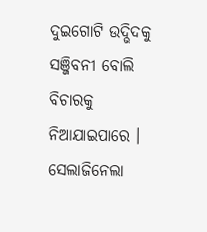ଦୁଇଗୋଟି ଉଦ୍ଭିଦକୁ ସଞ୍ଜିବନୀ ବୋଲି ବିଚାରକୁ ନିଆଯାଇପାରେ । ସେଲାଜିନେଲା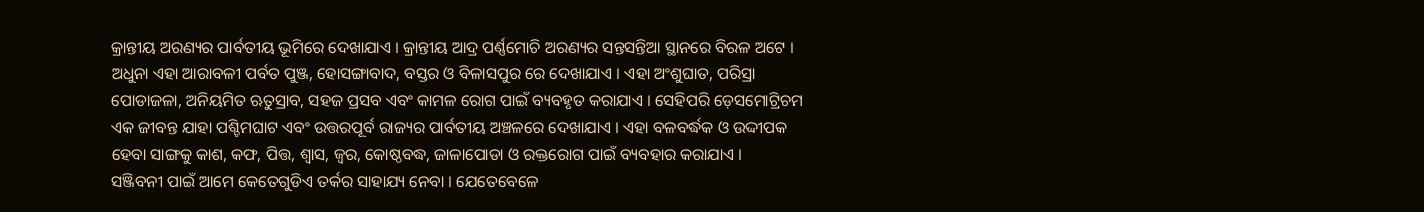କ୍ରାନ୍ତୀୟ ଅରଣ୍ୟର ପାର୍ବତୀୟ ଭୂମିରେ ଦେଖାଯାଏ । କ୍ରାନ୍ତୀୟ ଆଦ୍ର ପର୍ଣ୍ଣମୋଚି ଅରଣ୍ୟର ସନ୍ତସନ୍ତିଆ ସ୍ଥାନରେ ବିରଳ ଅଟେ । ଅଧୁନା ଏହା ଆରାବଳୀ ପର୍ବତ ପୁଞ୍ଜ, ହୋସଙ୍ଗାବାଦ, ବସ୍ତର ଓ ବିଳାସପୁର ରେ ଦେଖାଯାଏ । ଏହା ଅଂଶୁଘାତ, ପରିସ୍ରା ପୋଡାଜଳା, ଅନିୟମିତ ଋତୁସ୍ରାବ, ସହଜ ପ୍ରସବ ଏବଂ କାମଳ ରୋଗ ପାଇଁ ବ୍ୟବହୃତ କରାଯାଏ । ସେହିପରି ଡ଼େସମୋଟ୍ରିଚମ ଏକ ଜୀବନ୍ତ ଯାହା ପଶ୍ଚିମଘାଟ ଏବଂ ଉତ୍ତରପୂର୍ବ ରାଜ୍ୟର ପାର୍ବତୀୟ ଅଞ୍ଚଳରେ ଦେଖାଯାଏ । ଏହା ବଳବର୍ଦ୍ଧକ ଓ ଉଦ୍ଦୀପକ ହେବା ସାଙ୍ଗକୁ କାଶ, କଫ, ପିତ୍ତ, ଶ୍ଵାସ, ଜ୍ଵର, କୋଷ୍ଠବଦ୍ଧ, ଜାଳାପୋଡା ଓ ରକ୍ତରୋଗ ପାଇଁ ବ୍ୟବହାର କରାଯାଏ ।
ସଞ୍ଜିବନୀ ପାଇଁ ଆମେ କେତେଗୁଡିଏ ତର୍କର ସାହାଯ୍ୟ ନେବା । ଯେତେବେଳେ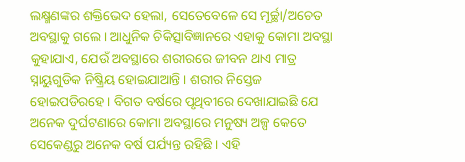ଲକ୍ଷ୍ମଣଙ୍କର ଶକ୍ତିଭେଦ ହେଲା, ସେତେବେଳେ ସେ ମୂର୍ଚ୍ଛା/ଅଚେତ ଅବସ୍ଥାକୁ ଗଲେ । ଆଧୁନିକ ଚିକିତ୍ସାବିଜ୍ଞାନରେ ଏହାକୁ କୋମା ଅବସ୍ଥା କୁହାଯାଏ, ଯେଉଁ ଅବସ୍ଥାରେ ଶରୀରରେ ଜୀବନ ଥାଏ ମାତ୍ର ସ୍ନାୟୁଗୁଡିକ ନିଷ୍କ୍ରିୟ ହୋଇଯାଆନ୍ତି । ଶରୀର ନିସ୍ତେଜ ହୋଇପଡିରହେ । ବିଗତ ବର୍ଷରେ ପୃଥିବୀରେ ଦେଖାଯାଇଛି ଯେ ଅନେକ ଦୁର୍ଘଟଣାରେ କୋମା ଅବସ୍ଥାରେ ମନୁଷ୍ୟ ଅଳ୍ପ କେତେ ସେକେଣ୍ଡରୁ ଅନେକ ବର୍ଷ ପର୍ଯ୍ୟନ୍ତ ରହିଛି । ଏହି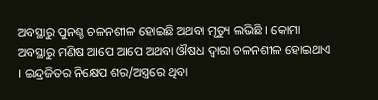ଅବସ୍ଥାରୁ ପୁନଶ୍ଚ ଚଳନଶୀଳ ହୋଇଛି ଅଥବା ମୃତ୍ୟୁ ଲଭିଛି । କୋମା ଅବସ୍ଥାରୁ ମଣିଷ ଆପେ ଆପେ ଅଥବା ଔଷଧ ଦ୍ଵାରା ଚଳନଶୀଳ ହୋଇଥାଏ । ଇନ୍ଦ୍ରଜିତର ନିକ୍ଷେପ ଶର/ଅସ୍ତ୍ରରେ ଥିବା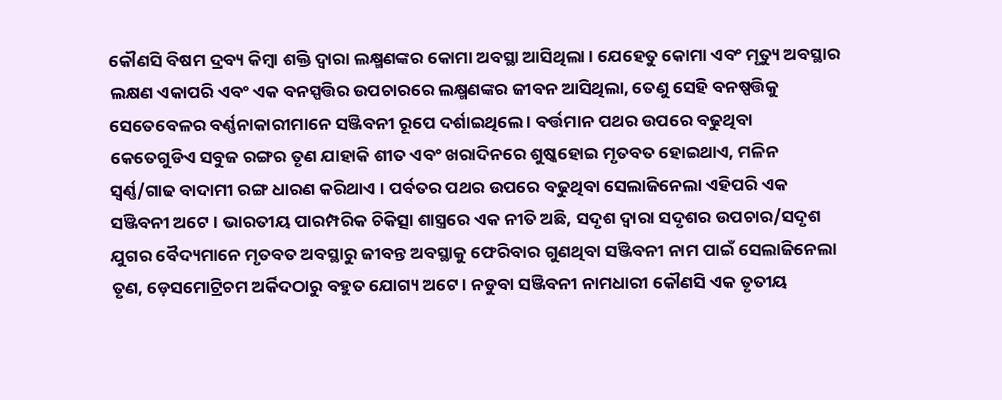କୌଣସି ବିଷମ ଦ୍ରବ୍ୟ କିମ୍ବା ଶକ୍ତି ଦ୍ଵାରା ଲକ୍ଷ୍ମଣଙ୍କର କୋମା ଅବସ୍ଥା ଆସିଥିଲା । ଯେହେତୁ କୋମା ଏବଂ ମୃତ୍ୟୁ ଅବସ୍ଥାର ଲକ୍ଷଣ ଏକାପରି ଏବଂ ଏକ ବନସ୍ପତ୍ତିର ଉପଚାରରେ ଲକ୍ଷ୍ମଣଙ୍କର ଜୀବନ ଆସିଥିଲା, ତେଣୁ ସେହି ବନଷ୍ପତ୍ତିକୁ ସେତେବେଳର ବର୍ଣ୍ଣନାକାରୀମାନେ ସଞ୍ଜିବନୀ ରୂପେ ଦର୍ଶାଇଥିଲେ । ବର୍ତ୍ତମାନ ପଥର ଉପରେ ବଢୁଥିବା କେତେଗୁଡିଏ ସବୁଜ ରଙ୍ଗର ତୃଣ ଯାହାକି ଶୀତ ଏବଂ ଖରାଦିନରେ ଶୁଷ୍କହୋଇ ମୃତବତ ହୋଇଥାଏ, ମଳିନ ସ୍ଵର୍ଣ୍ଣ/ଗାଢ ବାଦାମୀ ରଙ୍ଗ ଧାରଣ କରିଥାଏ । ପର୍ବତର ପଥର ଉପରେ ବଢୁଥିବା ସେଲାଜିନେଲା ଏହିପରି ଏକ ସଞ୍ଜିବନୀ ଅଟେ । ଭାରତୀୟ ପାରମ୍ପରିକ ଚିକିତ୍ସା ଶାସ୍ତ୍ରରେ ଏକ ନୀତି ଅଛି, ସଦୃଶ ଦ୍ଵାରା ସଦୃଶର ଉପଚାର/ସଦୃଶ ଯୁଗର ବୈଦ୍ୟମାନେ ମୃତବତ ଅବସ୍ଥାରୁ ଜୀବନ୍ତ ଅବସ୍ଥାକୁ ଫେରିବାର ଗୁଣଥିବା ସଞ୍ଜିବନୀ ନାମ ପାଇଁ ସେଲାଜିନେଲା ତୃଣ, ଡ଼େସମୋଟ୍ରିଚମ ଅର୍କିଦଠାରୁ ବହୁତ ଯୋଗ୍ୟ ଅଟେ । ନଡୁବା ସଞ୍ଜିବନୀ ନାମଧାରୀ କୌଣସି ଏକ ତୃତୀୟ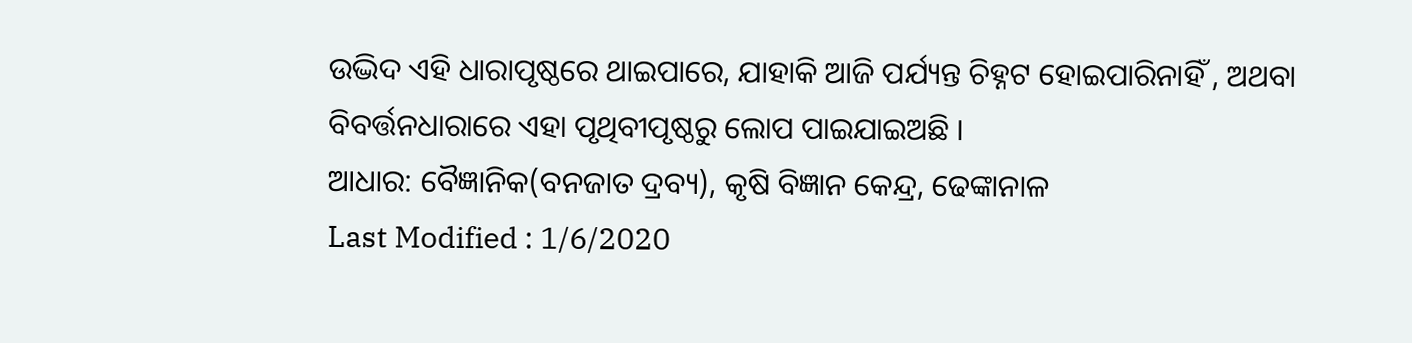ଉଦ୍ଭିଦ ଏହି ଧାରାପୃଷ୍ଠରେ ଥାଇପାରେ, ଯାହାକି ଆଜି ପର୍ଯ୍ୟନ୍ତ ଚିହ୍ନଟ ହୋଇପାରିନାହିଁ , ଅଥବା ବିବର୍ତ୍ତନଧାରାରେ ଏହା ପୃଥିବୀପୃଷ୍ଠରୁ ଲୋପ ପାଇଯାଇଅଛି ।
ଆଧାର: ବୈଜ୍ଞାନିକ(ବନଜାତ ଦ୍ରବ୍ୟ), କୃଷି ବିଜ୍ଞାନ କେନ୍ଦ୍ର, ଢେଙ୍କାନାଳ
Last Modified : 1/6/2020